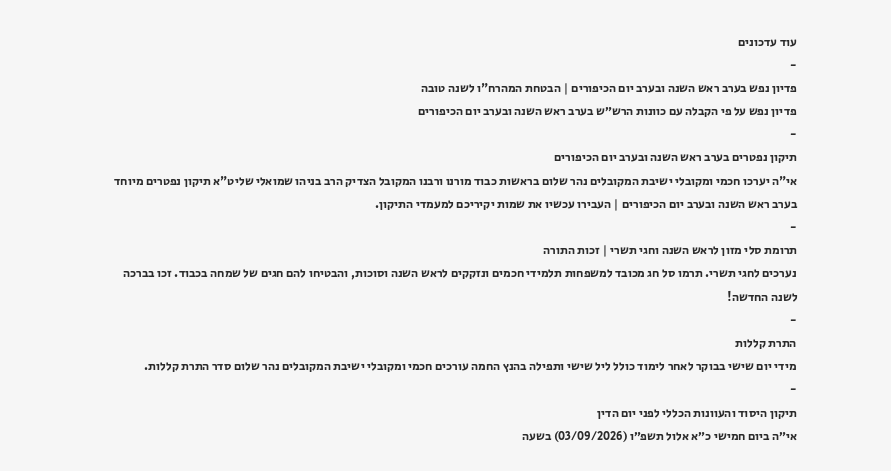עוד עדכונים
-
פדיון נפש בערב ראש השנה ובערב יום הכיפורים | הבטחת המהרח"ו לשנה טובה
פדיון נפש על פי הקבלה עם כוונות הרש״ש בערב ראש השנה ובערב יום הכיפורים
-
תיקון נפטרים בערב ראש השנה ובערב יום הכיפורים
אי"ה יערכו חכמי ומקובלי ישיבת המקובלים נהר שלום בראשות כבוד מורנו ורבנו המקובל הצדיק הרב בניהו שמואלי שליט"א תיקון נפטרים מיוחד בערב ראש השנה ובערב יום הכיפורים | העבירו עכשיו את שמות יקיריכם למעמדי התיקון.
-
תרומת סלי מזון לראש השנה וחגי תשרי | זכות התורה
נערכים לחגי תשרי. תרמו סל חג מכובד למשפחות תלמידי חכמים ונזקקים לראש השנה וסוכות, והבטיחו להם חגים של שמחה בכבוד. זכו בברכה לשנה החדשה!
-
התרת קללות
מידי יום שישי בבוקר לאחר לימוד כולל ליל שישי ותפילה בהנץ החמה עורכים חכמי ומקובלי ישיבת המקובלים נהר שלום סדר התרת קללות.
-
תיקון היסוד והעוונות הכללי לפני יום הדין
אי״ה ביום חמישי כ״א אלול תשפ״ו (03/09/2026) בשעה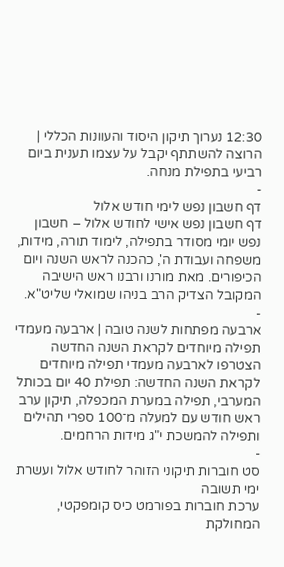12:30 נערוך תיקון היסוד והעוונות הכללי | הרוצה להשתתף יקבל על עצמו תענית ביום רביעי בתפילת מנחה.
-
דף חשבון נפש לימי חודש אלול
דף חשבון נפש אישי לחודש אלול – חשבון נפש יומי מסודר בתפילה, לימוד תורה, מידות, משפחה ועבודת ה', כהכנה לראש השנה ויום הכיפורים. מאת מורנו ורבנו ראש הישיבה המקובל הצדיק הרב בניהו שמואלי שליט"א.
-
ארבעה מפתחות לשנה טובה | ארבעה מעמדי תפילה מיוחדים לקראת השנה החדשה
הצטרפו לארבעה מעמדי תפילה מיוחדים לקראת השנה החדשה: תפילת 40 יום בכותל המערבי, תפילה במערת המכפלה, תיקון ערב ראש חודש עם למעלה מ־100 ספרי תהילים ותפילה להמשכת י"ג מידות הרחמים.
-
סט חוברות תיקוני הזוהר לחודש אלול ועשרת ימי תשובה
ערכת חוברות בפורמט כיס קומפקטי, המחולקת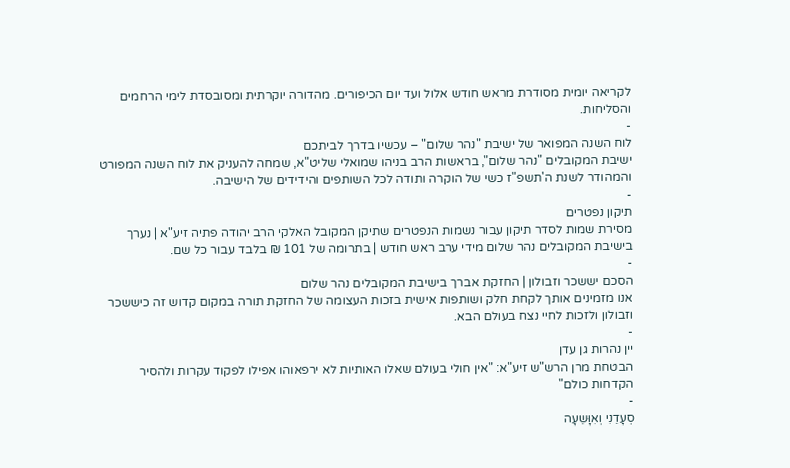לקריאה יומית מסודרת מראש חודש אלול ועד יום הכיפורים. מהדורה יוקרתית ומסובסדת לימי הרחמים והסליחות.
-
לוח השנה המפואר של ישיבת "נהר שלום" – עכשיו בדרך לביתכם
ישיבת המקובלים "נהר שלום", בראשות הרב בניהו שמואלי שליט"א, שמחה להעניק את לוח השנה המפורט והמהודר לשנת ה'תשפ"ז כשי של הוקרה ותודה לכל השותפים והידידים של הישיבה.
-
תיקון נפטרים
מסירת שמות לסדר תיקון עבור נשמות הנפטרים שתיקן המקובל האלקי הרב יהודה פתיה זיע"א | נערך בישיבת המקובלים נהר שלום מידי ערב ראש חודש | בתרומה של 101 ₪ בלבד עבור כל שם.
-
הסכם יששכר וזבולון | החזקת אברך בישיבת המקובלים נהר שלום
אנו מזמינים אותך לקחת חלק ושותפות אישית בזכות העצומה של החזקת תורה במקום קדוש זה כיששכר וזבולון ולזכות לחיי נצח בעולם הבא.
-
יין נהרות גן עדן
הבטחת מרן הרש"ש זיע"א: "אין חולי בעולם שאלו האותיות לא ירפאוהו אפילו לפקוד עקרות ולהסיר הקדחות כולם"
-
סְעָדֵנִי וְאִוָּשֵעָה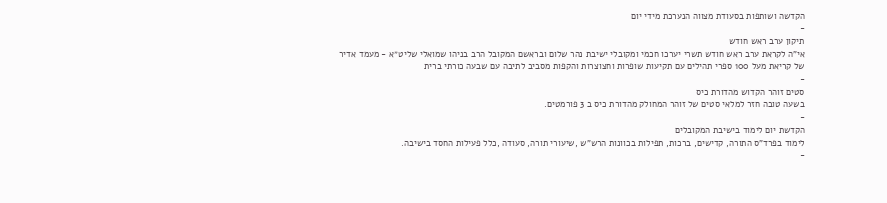הקדשה ושותפות בסעודת מצווה הנערכת מידי יום
-
תיקון ערב ראש חודש
אי"ה לקראת ערב ראש חודש תשרי יערכו חכמי ומקובלי ישיבת נהר שלום ובראשם המקובל הרב בניהו שמואלי שליט״א - מעמד אדיר של קריאת מעל 100 ספרי תהילים עם תקיעות שופרות וחצוצרות והקפות מסביב לתיבה עם שבעה כורתי ברית
-
סטים זוהר הקדוש מהדורת כיס
בשעה טובה חזר למלאי סטים של זוהר המחולק מהדורת כיס ב 3 פורמטים.
-
הקדשת יום לימוד בישיבת המקובלים
לימוד בפרד"ס התורה, קדישים, ברכות, תפילות בכוונות הרש"ש ,שיעורי תורה, סעודה ,כלל פעילות החסד בישיבה.
-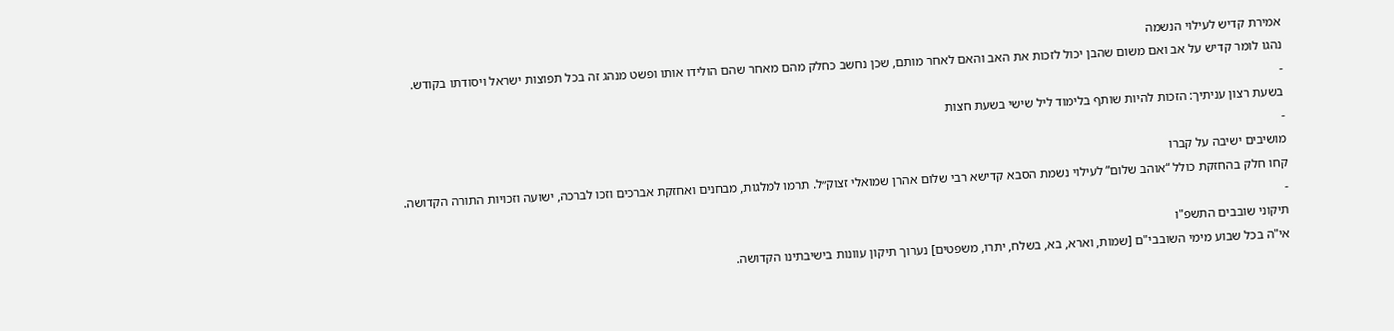אמירת קדיש לעילוי הנשמה
נהגו לומר קדיש על אב ואם משום שהבן יכול לזכות את האב והאם לאחר מותם, שכן נחשב כחלק מהם מאחר שהם הולידו אותו ופשט מנהג זה בכל תפוצות ישראל ויסודתו בקודש.
-
בשעת רצון עניתיך: הזכות להיות שותף בלימוד ליל שישי בשעת חצות
-
מושיבים ישיבה על קברו
קחו חלק בהחזקת כולל “אוהב שלום” לעילוי נשמת הסבא קדישא רבי שלום אהרן שמואלי זצוק״ל. תרמו למלגות, מבחנים ואחזקת אברכים וזכו לברכה, ישועה וזכויות התורה הקדושה.
-
תיקוני שובבים התשפ"ו
אי"ה בכל שבוע מימי השובבי"ם [שמות, וארא, בא, בשלח, יתרו, משפטים] נערוך תיקון עוונות בישיבתינו הקדושה.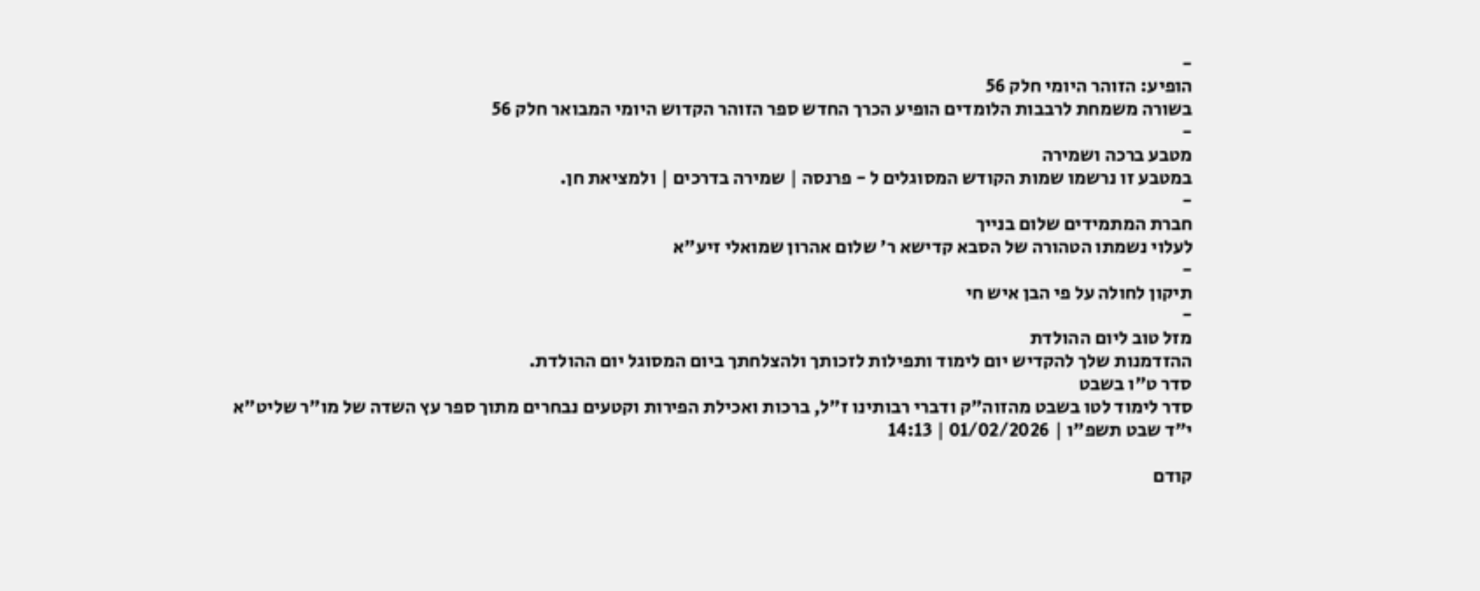-
הופיע: הזוהר היומי חלק 56
בשורה משמחת לרבבות הלומדים הופיע הכרך החדש ספר הזוהר הקדוש היומי המבואר חלק 56
-
מטבע ברכה ושמירה
במטבע זו נרשמו שמות הקודש המסוגלים ל - פרנסה | שמירה בדרכים | ולמציאת חן.
-
חברת המתמידים שלום בנייך
לעלוי נשמתו הטהורה של הסבא קדישא ר' שלום אהרון שמואלי זיע"א
-
תיקון לחולה על פי הבן איש חי
-
מזל טוב ליום ההולדת
ההזדמנות שלך להקדיש יום לימוד ותפילות לזכותך ולהצלחתך ביום המסוגל יום ההולדת.
סדר ט"ו בשבט
סדר לימוד לטו בשבט מהזוה"ק ודברי רבותינו ז"ל, ברכות ואכילת הפירות וקטעים נבחרים מתוך ספר עץ השדה של מו"ר שליט"א
י"ד שבט תשפ"ו | 01/02/2026 | 14:13

קודם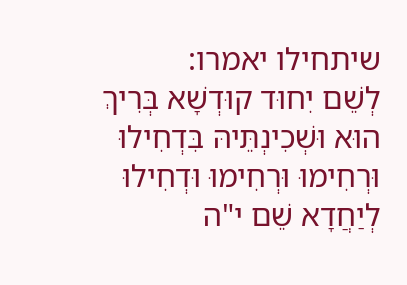שיתחילו יאמרו:
לְשֵׁם יִחוּד קוּדְשָׁא בְּרִיךְ הוּא וּשְׁכִינְתֵּיהּ בִּדְחִילוּ וּרְחִימוּ וּרְחִימוּ וּדְחִילוּ לְיַחֲדָא שֵׁם י"ה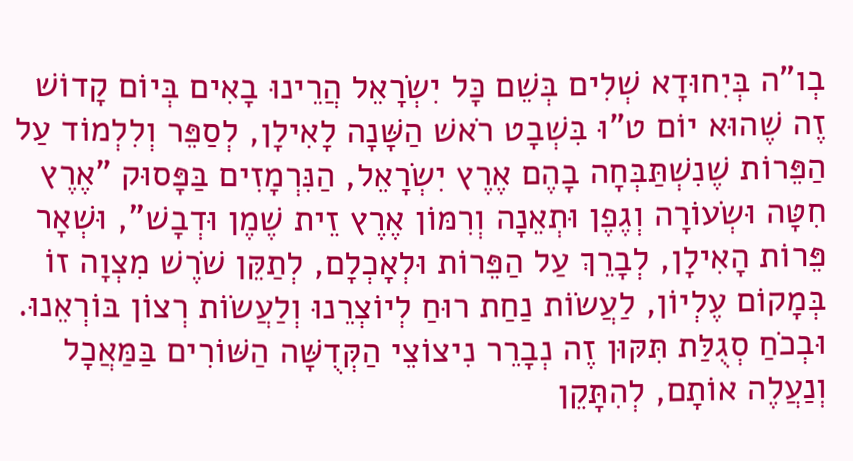בְו"ה בְּיִחוּדָא שְׁלִים בְּשֵׁם כָּל יִשְׂרָאֵל הֲרֵינוּ בָאִים בְּיוֹם קָדוֹשׁ זֶה שֶׁהוּא יוֹם ט"וּ בִּשְׁבָט רֹאשׁ הַשָּׁנָה לָאִילָן, לְסַפֵּר וְלִלְמוֹד עַל הַפֵּרוֹת שֶׁנִשְׁתַּבְּחָה בָהֶם אֶרֶץ יִשְׂרָאֵל, הַנִּרְמָזִים בַּפָּסוּק "אֶרֶץ חִטָּה וּשְׂעוֹרָה וְגֶפֶן וּתְאֵנָה וְרִמּוֹן אֶרֶץ זֵית שֶׁמֶן וּדְבָשׁ", וּשְׁאָר פֵּרוֹת הָאִילָן, לְבָרֵךְ עַל הַפֵּרוֹת וּלְאָכְלָם, לְתַקֵּן שֹׁרֶשׁ מִצְוָה זוֹ בְּמָקוֹם עֶלְיוֹן, לַעֲשׂוֹת נַחַת רוּחַ לְיוֹצְרֵנוּ וְלַעֲשׂוֹת רְצוֹן בּוֹרְאֵנוּ. וּבְכֹחַ סְגֻלַּת תִּקּוּן זֶה נְבָרֵר נִיצוֹצֵי הַקְּדֻשָּׁה הַשּׁוֹרִים בַּמַּאֲכָל וְנַעֲלֶה אוֹתָם, לְהִתָּקֵן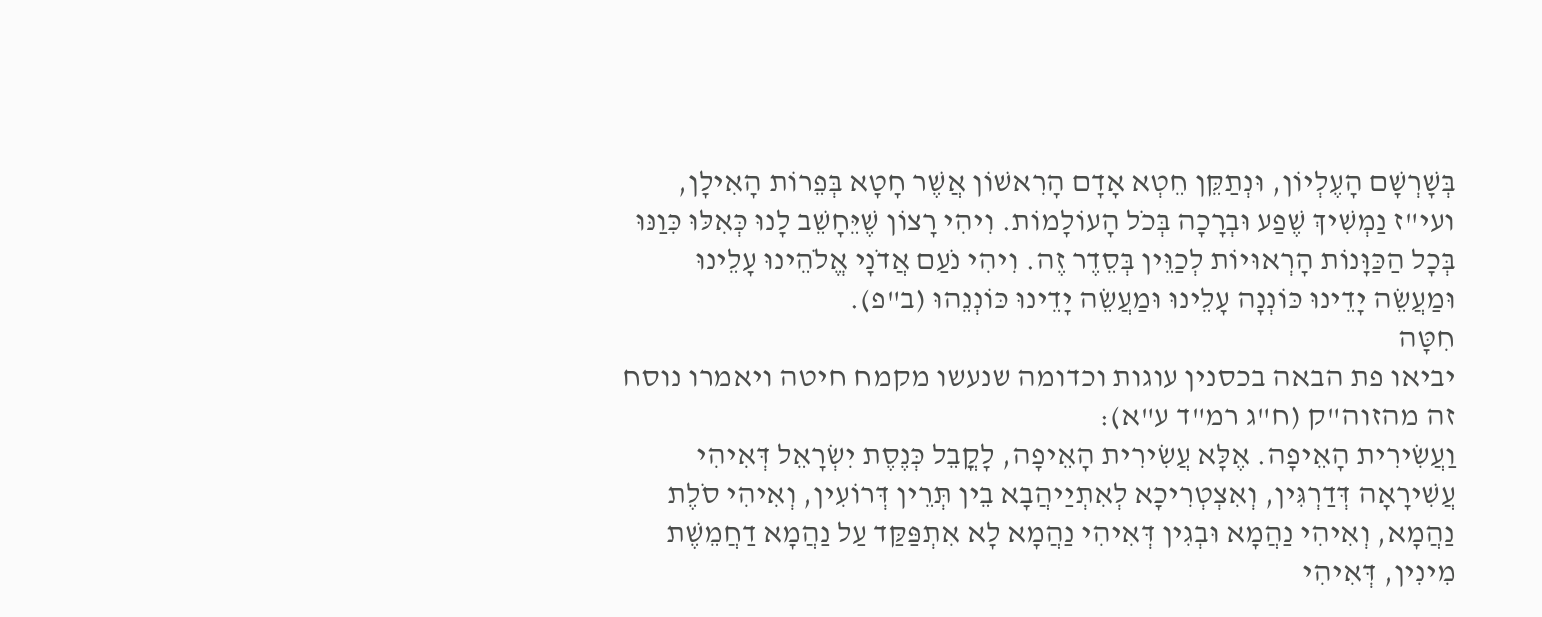בְּשָׁרְשָׁם הָעֶלְיוֹן, וּנְתַקֵּן חֵטְא אָדָם הָרִאשׁוֹן אֲשֶׁר חָטָא בְּפֵרוֹת הָאִילָן, ועי"ז נַמְשִׁיךְ שֶׁפַע וּבְרָכָה בְּכֹל הָעוֹלָמוֹת. וִיהִי רָצוֹן שֶׁיֵּחָשֵׁב לָנוּ כְּאִלּוּ כִּוַנּוּ בְּכָל הַכַּוָּנוֹת הָרְאוּיוֹת לְכַוֵּין בְּסֵדֶר זֶה. וִיהִי נֹעַם אֲדֹנָי אֱלֹהֵינוּ עָלֵינוּ וּמַעֲשֵׂה יָדֵינוּ כּוֹנְנָה עָלֵינוּ וּמַעֲשֵׂה יָדֵינוּ כּוֹנְנֵהוּ (ב"פ).
חִטָּה
יביאו פת הבאה בכסנין עוגות וכדומה שנעשו מקמח חיטה ויאמרו נוסח זה מהזוה"ק (ח"ג רמ"ד ע"א):
וַעֲשִׂירִית הָאֵיפָה. אֶלָּא עֲשִׂירִית הָאֵיפָה, לָקֳבֵל כְּנֶסֶת יִשְׂרָאֵל דְּאִיהִי עֲשִׁירָאָה דְּדַרְגִּין, וְאִצְטְרִיכָא לְאִתְיַיהֲבָא בֵין תְּרֵין דְּרוֹעִין, וְאִיהִי סֹלֶת נַהֲמָא, וְאִיהִי נַהֲמָא וּבְגִין דְּאִיהִי נַהֲמָא לָא אִתְפַּקַּד עַל נַהֲמָא דַחֲמֵשֶׁת מִינִין, דְּאִיהִי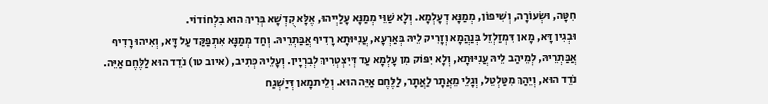חִטָּה, וּשְׂעוֹרָה, וְשִׁיפוֹן, מְמַנָּא דְעָלְמָא. וְלָא שַׁוֵּי מְמַנָּא עָלַיְיהוּ, אֶלָּא קֻדְשָׁא בְּרִיךְ הוּא בִלְחוֹדוֹי.
וּבְגִין דָּא, מָאן דִּמְזַלְזֵל בְּנַהֲמָא וְזָרִיק לֵיהּ בְּאַרְעָא, עֲנִיּוּתָא רָדִיף אֲבַּתְרֵיהּ. וְחַד מְמַנָּא אִתְפַּקַּד עַל דָּא, וְאִיהוּ רָדִיף אֲבַּתְרֵיהּ, לְמֵיהַב לֵיהּ עֲנִיּוּתָא, וְלָא יִפּוֹק מִן עָלְמָא עַד דְּיִצְטְרִיךְ לְבִרְיָין. וְעָלֵיהּ כְּתִיב, (איוב טו) נֹדֵד הוּא לַלֶּחֶם אַיֵּה. נֹדֵד הוּא, וְיֵהַךְ מִטַּלְטֵל, וְגָלֵי מֵאֲתָר לַאֲתָר, לַלֶּחֶם אַיֵּה הוּא. וְלֵיתמָאן דְּיַשְׁגַח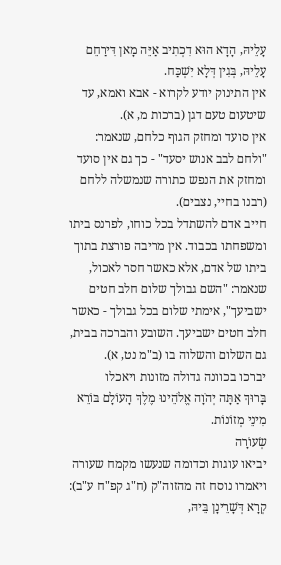עָלֵיהּ, הָדָא הוּא דִכְתִיב אַיֵּה מָאן דִּירַחֵם עָלֵיהּ, בְּגִין דְּלָא יִשְׁכַּח.
אין התינוק יודע לקרוא - אבא ואמא, עד שיטעום טעם דגן (ברכות מ, א).
אין סועד ומחזק הגוף כלחם, שנאמר: "ולחם לבב אנוש יסעד" - כך גם אין סועד ומחזק את הנפש כתורה שנמשלה ללחם (רבנו בחיי, נצבים).
חייב אדם להשתדל בכל כוחו, לפרנס ביתו ומשפחתו בכבוד. אין מריבה פורצת בתוך ביתו של אדם, אלא כאשר חסר לאכול, שנאמר: "השם גבולך שלום חלב חטים ישביעך", אימתי שלום בכל גבולך - כאשר חלב חטים ישביעך. השובע והברכה בבית, גם השלום והשלוה בו (ב"מ נט, א).
יברכו בכוונה גדולה מזונות ויאכלו
בָּרוּךְ אַתָּה יְהֹוָה אֱלֹהֵינוּ מֶלֶךְ הָעוֹלָם בּוֹרֵא מִינֵי מְזוֹנוֹת.
שְׂעוֹרָה
יביאו עוגות וכדומה שנעשו מקמח שעורה ויאמרו נוסח זה מהזוה"ק (ח"ג קפ"ח ע"ב):
קְרָא דְּשָׁרֵינָן בֵּיהּ,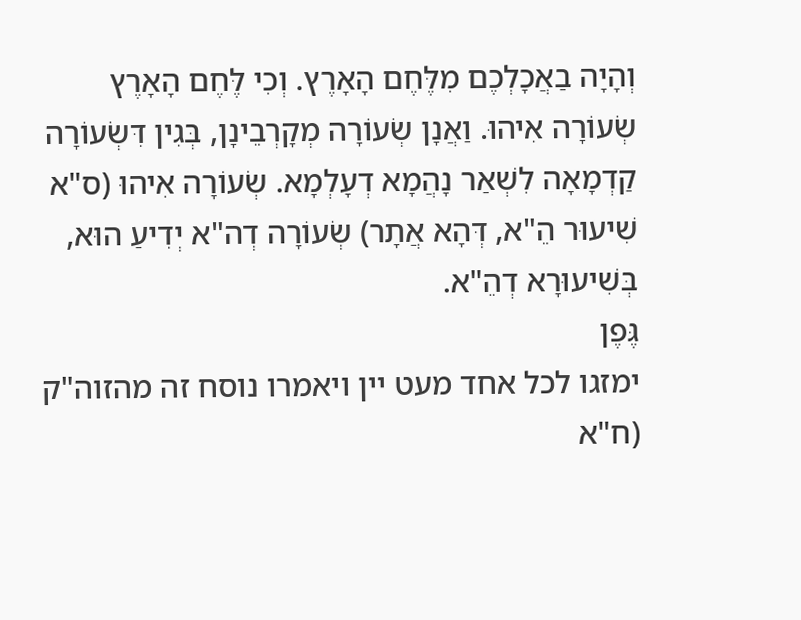וְהָיָה בַאֲכָלְכֶם מִלֶּחֶם הָאָרֶץ. וְכִי לֶּחֶם הָאָרֶץ שְׂעוֹרָה אִיהוּ. וַאֲנָן שְׂעוֹרָה מְקָרְבֵינָן, בְּגִין דִּשְׂעוֹרָה קַדְמָאָה לִשְׁאַר נָהֲמָא דְעָלְמָא. שְׂעוֹרָה אִיהוּ (ס"א שִׁיעוּר הֵ"א, דְּהָא אֲתָר) שְׂעוֹרָה דְה"א יְדִיעַ הוּא, בְּשִׁיעוּרָא דְהֵ"א.
גֶּפֶן
ימזגו לכל אחד מעט יין ויאמרו נוסח זה מהזוה"ק (ח"א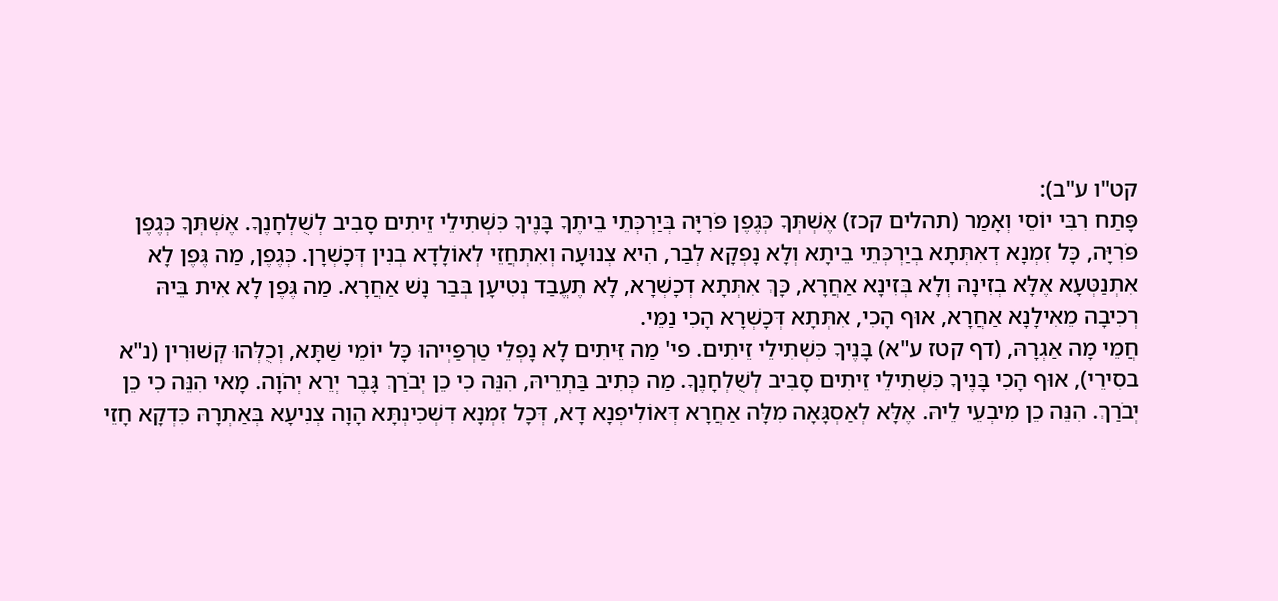קט"ו ע"ב):
פָּתַח רִבִּי יוֹסֵי וְאָמַר (תהלים קכז) אֶשְׁתְּךָ כְּגֶפֶן פֹּרִיָּה בְּיַרְכְּתֵי בֵיתֶךָ בָּנֶיךָ כִּשְׁתִילֵי זֵיתִים סָבִיב לְשֻׁלְחָנֶךָ. אֶשְׁתְּךָ כְּגֶפֶן פֹּרִיָּה, כָּל זִמְנָא דְאִתְּתָא בְיַרְכְּתֵי בֵיתָא וְלָא נָפְקָא לְבַר, הִיא צְנוּעָה וְאִתְחֲזֵי לְאוֹלָדָא בְנִין דְּכָשְׁרָן. כְּגֶפֶן, מַה גֶּפֶן לָא אִתְנַטְּעָא אֶלָּא בְזִינָהּ וְלָא בְּזִינָא אַחֲרָא, כָּךְ אִתְּתָא דְכָשְׁרָא, לָא תֶעֱבַד נְטִיעָן בְּבַר נָשׁ אַחֲרָא. מַה גֶּפֶן לָא אִית בֵּיהּ רְכִיבָה מֵאִילָנָא אַחֲרָא, אוּף הָכִי, אִתְּתָא דְּכָשְׁרָא הָכִי נַמֵּי.
חֲמֵי מָה אַגְרָהּ, (דף קטז ע"א) בָּנֶיךָ כִּשְׁתִילֵי זֵיתִים. פי' מַה זֵּיתִים לָא נָפְלֵי טַרְפַּיְיהוּ כָּל יוֹמֵי שַׁתָּא, וְכֻלְּהוּ קְשׁוּרִין (נ"א בסִירֵי), אוּף הָכִי בָּנֶיךָ כִּשְׁתִילֵי זֵיתִים סָבִיב לְשֻׁלְחָנֶךָ. מַה כְּתִיב בַּתְרֵיהּ, הִנֵּה כִי כֵן יְבֹרַךְ גָּבֶר יְרֵא יְהֹוָה. מָאי הִנֵּה כִי כֵן יְבֹרַךְ. הִנֵּה כֵן מִיבְעֵי לֵיהּ. אֶלָּא לְאַסְגָּאָה מִלָּה אַחֲרָא דְּאוֹלִיפְנָא דָא, דְּכָל זִמְנָא דִשְׁכִינְתָּא הָוָה צְנִיעָא בְּאַתְרָהּ כִּדְקָא חָזֵי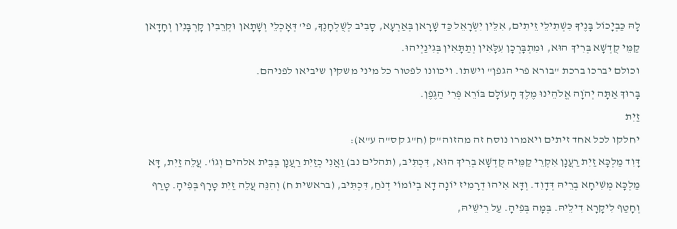לָהּ כַּבְיָכוֹל בָּנֶיךָ כִּשְׁתִילֵי זֵיתִים, אִלֵּין יִשְׂרָאֵל כַּד שָׁרָאן בְּאַרְעָא, סָבִיב לְשֻׁלְחָנֶךָ, פי' דְּאָכְלֵי וְשָׁתָאן וּקְרֵבִין קָרְבָּנִין וְחָדָאן קַמֵּי קֻדְשָׁא בְּרִיךְ הוּא, וּמִתְבָּרְכָן עִלָּאִין וְתַתָּאִין בְּגִינַיְיהוּ.
וכולם יברכו ברכת "בורא פרי הגפן" וישתו. ויכוונו לפטור כל מיני משקין שיביאו לפניהם.
בָּרוּךְ אַתָּה יְהֹוָה אֱלֹהֵינוּ מֶלֶךְ הָעוֹלָם בּוֹרֵא פְּרִי הַגֶּפֶן.
זַיִת
יחלקו לכל אחד זיתים ויאמרו נוסח זה מהזוה"ק (ח"ג קס"ה ע"א):
דָּוִד מַלְכָּא זַיִת רַעֲנָן אִקְרֵי קַמֵּיהּ קֻדְשָׁא בְרִיךְ הוּא, דִּכְתִּיב, (תהלים נב) וַאֲנִי כְזַיִת רַעֲנָן בְּבֵית אלהים וְגוֹ'. עֲלֵה זַיִת, דָּא מַלְכָּא מְשִׁיחָא בְרֵיהּ דְּדָוִד. וְדָּא אִיהוּ דְרָמִיז יוֹנָה דָא בְיוֹמוֹי דְנֹחַ, דִּכְתִּיב, (בראשית ח) וְהִנֵּה עֲלֵה זַיִת טָרָף בְּפִיהָ. טָרַף וְחָטַף לִיקָרָא דִילֵיהּ. בְּמָה בְּפִיהָ. עַל רֵישֵׁיהּ,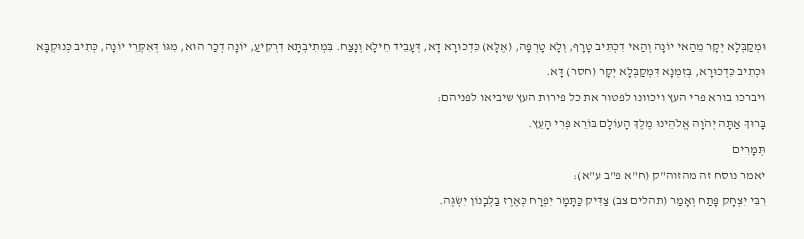וּמְקַבְּלָא יְקָר מֵהַאי יוֹנָה וְהַאי דִכְתִּיב טָרָף, וְלָא טָרְפָה, (אֶלָּא) כִּדְכוּרָא דָא, דְּעָבֵיד חֵילָא וְנָצַח. בִּמְתִיבְתָּא דִרְקִיעַ, יוֹנָה דְכַר הוּא, מִגּוֹ דְּאִקְּרֵי יוֹנָה, כְּתִיב כְּנוּקְבָּא וּכְתִיב כִּדְכוּרָא, בְּזִמְנָא דִּמְקַבְּלָא יְקָר (חסר) דָּא.
ויברכו בורא פרי העץ ויכוונו לפטור את כל פירות העץ שיביאו לפניהם:
בָּרוּךְ אַתָּה יְהֹוָה אֱלֹהֵינוּ מֶלֶךְ הָעוֹלָם בּוֹרֵא פְּרִי הָעֵץ.
תְּמָרִים
יאמר נוסח זה מהזוה"ק (ח"א פ"ב ע"א):
רִבִּי יִצְחָק פָּתַח וְאָמַר (תהלים צב) צַדִּיק כַּתָּמָר יִפְרָח כְּאֶרֶז בַּלְּבָנוֹן יִשְׂגֶּה.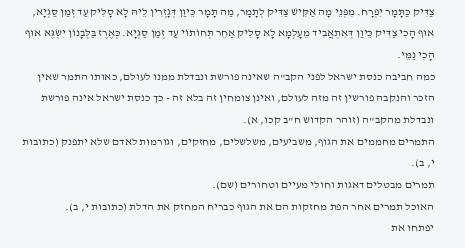צַדִּיק כַּתָּמָר יִפְרָח. מִפְּנֵי מָה אַקִּישׁ צַדִּיק לְתָמָר, מַה תָּמָר כֵּיוַן דְּגָזְרִין לֵיהּ לָא סָלִיק עַד זְמַן סַגְיָא, אוּף הָכִי צַדִּיק כֵּיוַן דְּאִתְאֲבִיד מֵעָלְמָא לָא סָלִיק אַחֵר תְּחוֹתוֹי עַד זְמַן סַגְיָא. כְּאֶרֶז בַּלְּבָנוֹן יִשְׂגֶּא אוּף הָכִי נַמֵּי.
כמה חביבה כנסת ישראל לפני הקב"ה שאינה פורשת ונבדלת ממנו לעולם, כאותו התמר שאין הזכר והנקבה פורשין זה מזה לעולם, ואינן צומחין זה בלא זה - כך כנסת ישראל אינה פורשת ונבדלת מהקב"ה (זוהר הקדוש ח"ב קכו, א).
התמרים מחממים את הגוף, משביעים, משלשלים, מחזקים, וגורמות לאדם שלא יתפנק (כתובות י, ב).
תמרים מבטלים דאגות וחולי מעיים וטחורים (שם).
האוכל תמרים אחר הפת מחזקות הם את הגוף כבריח המחזק את הדלת (כתובות י, ב).
יפתחו את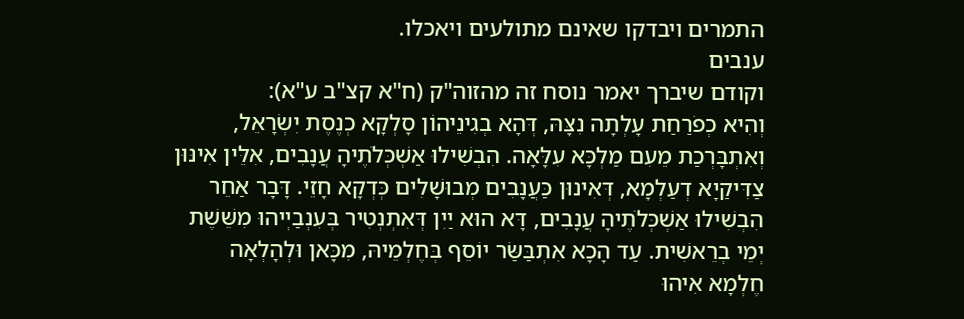התמרים ויבדקו שאינם מתולעים ויאכלו.
ענבים
וקודם שיברך יאמר נוסח זה מהזוה"ק (ח"א קצ"ב ע"א):
וְהִיא כְפֹרַחַת עָלְתָה נִצָּהּ, דְּהָא בְגִינֵיהוֹן סָלְקָא כְנֶסֶת יִשְׂרָאֵל, וְאִתְבָּרְכַת מֵעִם מַלְכָּא עִלָּאָה. הִבְשִׁילוּ אַשְׁכְּלֹתֶיהָ עֲנָבִים, אִלֵּין אִינּוּן צַדִּיקַיָא דְעַלְמָא, דְּאִינוּן כַּעֲנָבִים מְבוּשָׁלִים כְּדְקָא חָזֵי. דָּבָר אַחֵר הִבְשִׁילוּ אַשְׁכְּלֹתֶיהָ עֲנָבִים, דָּא הוּא יַיִן דְּאִתְנְטִיר בְּעִנְבַיְיהוּ מִשֵּׁשֶׁת יְמֵי בְרֵאשִׁית. עַד הָכָא אִתְבַּשַּׂר יוֹסֵף בְּחֶלְמֵיהּ, מִכָּאן וּלְהָלְאָה חֶלְמָא אִיהוּ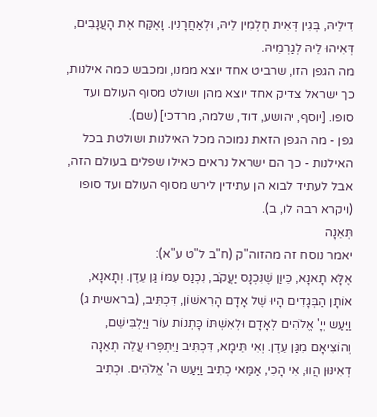דִילֵיהּ, בְּגִין דְּאִית חֶלְמִין לֵיהּ, וּלְאַחֲרָנִין. וָאֶקַּח אֶת הָעֲנָבִים, דְּאִיהוּ לֵיהּ לְגַרְמֵיהּ.
מה הגפן הזו, שרביט אחד יוצא ממנו, ומכבש כמה אילנות, כך ישראל צדיק אחד יוצא מהן ושולט מסוף העולם ועד סופו. [יוסף, יהושע, דוד, שלמה, מרדכי] (שם).
גפן - מה הגפן הזאת נמוכה מכל האילנות ושולטת בכל האילנות - כך הם ישראל נראים כאילו שפלים בעולם הזה, אבל לעתיד לבוא הן עתידין לירש מסוף העולם ועד סופו (ויקרא רבה לו, ב).
תְּאֵנָה
יאמר נוסח זה מהזוה"ק (ח"ב ל"ט ע"א):
אֶלָּא תָאנָא, כֵּיוַן שֶׁנִּכְנָס יַעֲקֹב, נִכְנַס עִמּוֹ גַּן עֵדֶן. וְתָאנָא, אוֹתָן הַבְּגָדִים הָיוּ שֶׁל אָדָם הָרִאשׁוֹן, דִּכְתִּיב, (בראשית ג) וַיַּעַש יְיָ' אֱלֹהִים לְאָדָם וּלְאִשְׁתּוֹ כָּתְנוֹת עוֹר וַיַּלְבִּישֵׁם, וְהוֹצִיאָם מִגַּן עֵדֶן. וְאִי תֵּימָא, דִּכְתִּיב וַיִּתְפְּרוּ עֲלֵה תְאֵנָה דְאִינּוּן הֲווּ, אִי הָכִי, אַמַּאי כְתִיב וַיַּעַש ה' אֱלֹהִים. וּכְתִיב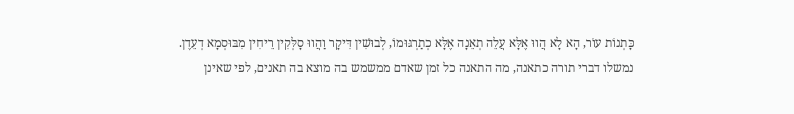כָּתְנוֹת עוֹר, הָא לָא הֲווּ אֶלָּא עֲלֵה תְאֵנָה אֶלָּא כְתַרְגּוּמוֹ, לְבוּשִׁין דִּיקָר וַהֲווּ סָלְּקִין רֵיחִין מִבּוּסְמָא דְעֵדֶן.
נמשלו דברי תורה כתאנה, מה התאנה כל זמן שאדם ממשמש בה מוצא בה תאנים, לפי שאינן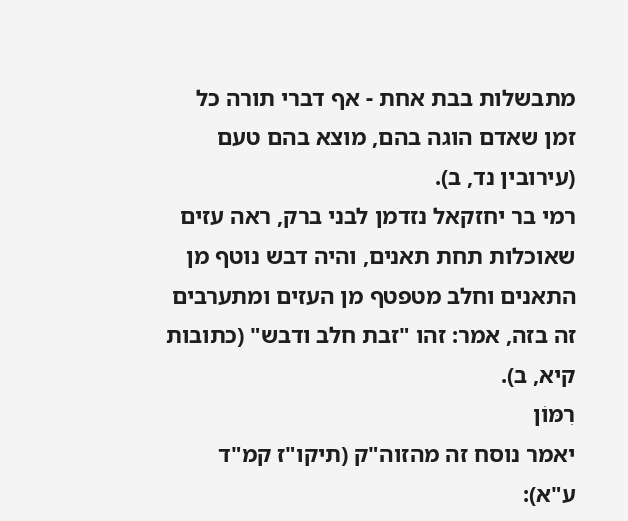מתבשלות בבת אחת - אף דברי תורה כל זמן שאדם הוגה בהם, מוצא בהם טעם (עירובין נד, ב).
רמי בר יחזקאל נזדמן לבני ברק, ראה עזים שאוכלות תחת תאנים, והיה דבש נוטף מן התאנים וחלב מטפטף מן העזים ומתערבים זה בזה, אמר: זהו "זבת חלב ודבש" (כתובות קיא, ב).
רִמּוֹן
יאמר נוסח זה מהזוה"ק (תיקו"ז קמ"ד ע"א):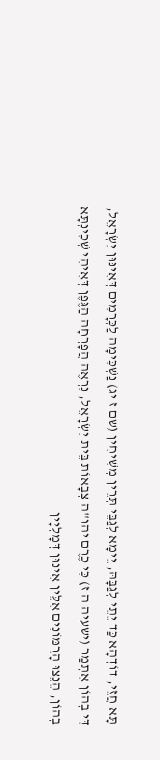תָּא חֲזֵי, דוֹדְהָא כַּד יֵתֵי לְגַבָּהּ, יֵימָא לְגַבֵּי תְּרֵין מְשִׁיחִין (שם ז יג) נַשְׁכִּימָה לַכְּרָמִים דְּאִינּוּן יִשְׂרָאֵל, דִּי בְהוֹן אִתְמַר (ישעיה ה ז) כִּי כֶרֶם יהו"ה צְבָאוֹת בֵּית יִשְׂרָאֵל, נִרְאֶה הֲפָרְחָה הַגֶּפֶן דְּאִיהִי שְׁכִינְתָּא בְהוֹן, הֵנֵצוּ הָרִמּוֹנִים אִלֵּין אִינוּן דְּמָלְיָין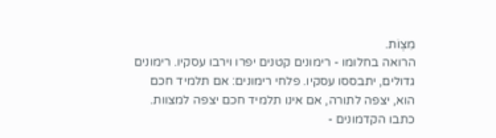מִצְוֹת.
הרואה בחלומו - רימונים קטנים יפרו וירבו עסקיו. רימונים גדולים, יתבססו עסקיו. פלחי רימונים: אם תלמיד חכם הוא, יצפה לתורה, אם אינו תלמיד חכם יצפה למצוות.
כתבו הקדמונים -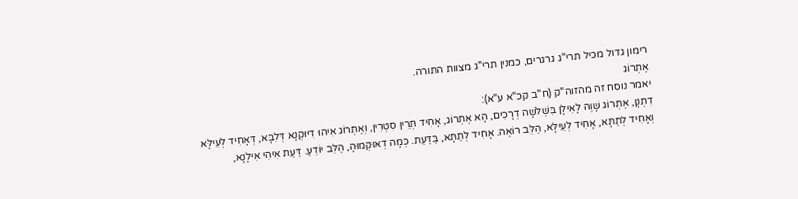רימון גדול מכיל תרי"ג גרגרים, כמנין תרי"ג מצוות התורה.
אֶתְרוֹג
יאמר נוסח זה מהזוה"ק (ח"ב קכ"א ע"א):
דִתְנָן, אֶתְרוֹג שָׁוֶה לָאִילָן בִּשְׁלֹשָׁה דְרָכִים, הָא אֶתְרוֹג, אָחִיד תְּרֵין סִטְרִין, וְאֶתְרוֹג אִיהוּ דִיּוּקְנָא דְּלִבָּא, דְּאָחִיד לְעֵילָּא וְאָחִיד לְתַתָּא, אָחִיד לְעֵילָּא, הַלֵּב רוֹאֶה. אָחִיד לְתַתָּא, בַּדַּעַת. כְּמָה דְאוּקְמוּהָ, הַלֵּב יוֹדֵעַ. דַּעַת אִיהִי אִילָנָא,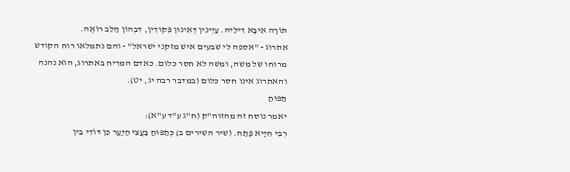תּוֹרָה אִיבָּא דִילֵיהּ. עַיְינִין דְּאִינּוּן פִּקּוּדִין, דִּבְהוֹן הַלֵּב רוֹאֶה.
אתרוג - "אספה לי שבעים איש מזקני ישראל" - והם נתמלאו רוח הקודש מרוחו של משה, ומשה לא חסר כלום. כאדם המריח באתרוג, הוא נהנה והאתרוג אינו חסר כלום (במדבר רבה יג, יט).
תַּפּוּחַ
יאמר נוסח זה מהזוה"ק (ח"ג ע"ד ע"א):
רִבִּי חִיָּיא פָּתַח. (שיר השירים ב) כְּתַפּוּחַ בַּעֲצֵי הַיַּעַר כֵּן דּוֹדִי בֵין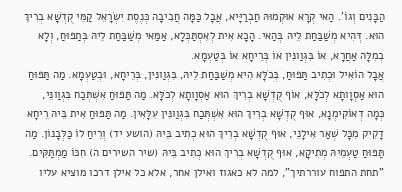הַבָּנִים וְגוֹ'. הַאי קְרָא אוּקְמוּהּ חַבְרַיָּיא, אֲבָל כַּמָּה חֲבִיבָה כְּנֶסֶת יִשְׂרָאֵל קַמֵּי קֻדְשָׁא בְרִיךְ הוּא. דְּהִיא מְשַׁבַּחַת לֵיהּ בְּהַאי. הָכָא אִית לְאִסְתַּכְּלָא, אַמַּאי מְשַׁבַּחַת לֵיהּ בְּתַפּוּחַ, וְלָא בְמִלָּה אַחֲרָא, אוֹ בִּגְוַונִּין אוֹ בְּרֵיחָא אוֹ בְּטַעְמָא.
אֲבָל הוֹאִיל וּכְתִיב תַּפּוּחַ, בְּכֹלָּא הִיא מְשַׁבַּחַת לֵיהּ, בִּגְוַונִּין, בְּרֵיחָא, וּבְטַעְמָא. מַה תַּפּוּחַ הוּא אַסְוָותָא לְכֹלָּא, אוֹף קֻדְשָׁא בְרִיךְ הוּא אַסְוָותָא לְכֹלָּא. מַה תַּפּוּחַ אִשְׁתְּכַח בִּגְוַונֵּי, כְּמָה דְאוֹקִימְנָא, אוּף קֻדְשָׁא בְרִיךְ הוּא אִשְׁתְּכַח בִּגְוַונִּין עִלָּאִין. מַה תַּפּוּחַ אִית בֵּיהּ רֵיחָא דָקִיק מִכָּל שְׁאַר אִילָנֵי, אוּף קֻדְשָׁא בְרִיךְ הוּא כְתִיב בֵּיהּ (הושע יד) וְרֵיחַ לוֹ כַּלְּבָנוֹן. מַה תַּפּוּחַ טַעְמֵיהּ מְתִיקָא, אוּף קֻדְשָׁא בְרִיךְ הוּא כְתִיב בֵּיהּ (שיר השירים ה) חִכּוֹ מַמְתַּקִּים.
"תחת התפוח עוררתיך", למה לא כאגוז ואילן אחר, אלא כל אילן דרכו מוציא עליו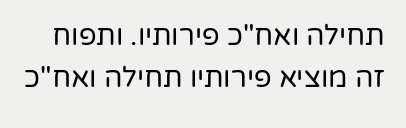תחילה ואח"כ פירותיו. ותפוח זה מוציא פירותיו תחילה ואח"כ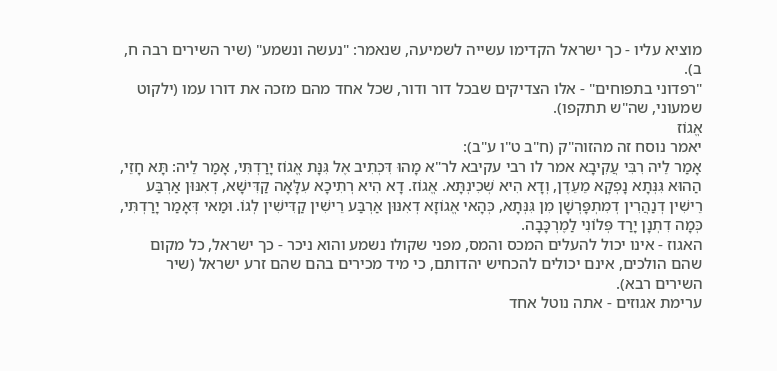מוציא עליו - כך ישראל הקדימו עשייה לשמיעה, שנאמר: "נעשה ונשמע" (שיר השירים רבה ח, ב).
"רפדוני בתפוחים" - אלו הצדיקים שבכל דור ודור, שכל אחד מהם מזכה את דורו עמו (ילקוט שמעוני, שה"ש תתקפו).
אֱגוֹז
יאמר נוסח זה מהזוה"ק (ח"ב ט"ו ע"ב):
אָמַר לֵיה רִבִּי עֲקִיבָא אמר לו רבי עקיבא לר"א מָהוּ דִּכְתִיב אֶל גִּנָּת אֱגוֹז יָרַדְתִּי, אָמַר לֵיה: תָּא חָזֵי, הַהוּא גִּנְּתָא נָפְקָא מֵעֵדֶן, וְדָא הִיא שְׁכִינְתָּא. אֱגוֹז. דָא הִיא רְתִיכָא עִלָּאָה קַדִּישָׁא, דְאִנּוּן אַרְבַּע רֵישִׁין דְנַהֲרִין דְמִתְפָּרְשָׁן מִן גִּנְּתָא, כְּהָאי אֱגוֹזָא דְאִנּוּן אַרְבַּע רֵישִׁין קַדִּישִׁין לְגוֹ. וּמַאי דְּאָמַר יָרַדְתִּי, כְּמָה דִתְנָן יָרַד פְּלוֹנִי לַמֶרְכָּבָה.
האגוז - אינו יכול להעלים המכס והמס, מפני שקולו נשמע והוא ניכר - כך ישראל, כל מקום שהם הולכים, אינם יכולים להכחיש יהדותם, כי מיד מכירים בהם שהם זרע ישראל (שיר השירים רבא).
ערימת אגוזים - אתה נוטל אחד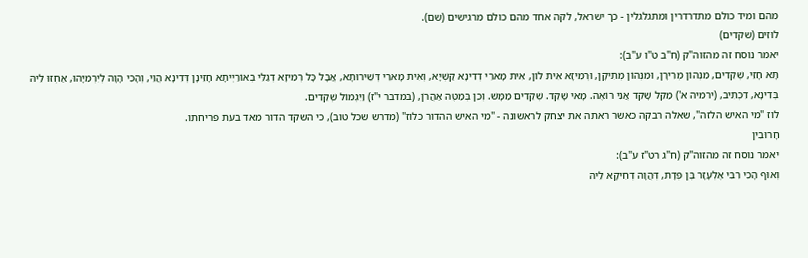מהם ומיד כולם מתדרדרין ומתגלגלין - כך ישראל, לקה אחד מהם כולם מרגישים (שם).
לוּזִים (שקדים)
יאמר נוסח זה מהזוה"ק (ח"ב ט"ו ע"ב):
תָּא חָזֵי, שְׁקֵדִים, מִנְּהוֹן מְרִירָן, וּמִנְּהוֹן מְתִיקָן, וּרְמִיזָא אִית לוֹן, אִית מָארֵי דְדִינָא קַשְׁיָא, וְאִית מָארֵי דְּשֵׁירוּתָא, אֲבָל כָּל רְמִיזָא דְגַלֵּי בְאוֹרַיְיתָא חָזֵינָן דְּדִינָא הֲוֵי, וְהָכִי הָוָה לְיִרְמִיָּהוּ, אַחְזוּ לֵיהּ בְּדִינָא, דִּכְתִּיב, (ירמיה א') מַקֵּל שָׁקֵד אֲנִי רוֹאֶה. מָאי שָׁקֵד. שְׁקֵדִים מַמָּשׁ. וְכֵן בְּמַטֶּה אַהֲרֹן, (במדבר י"ז) וַיִּגְמוֹל שְׁקֵדִים.
לוז "מי האיש הלזה", שאלה רבקה כאשר ראתה את יצחק לראשונה - "מי האיש ההדור כלוז" (מדרש שכל טוב), כי השקד הדור מאד בעת פריחתו.
חָרוּבִין
יאמר נוסח זה מהזוה"ק (ח"ג רט"ז ע"ב):
וְאוּף הָכִי רִבִּי אֶלְעָזָר בֶּן פְּדָת, דְּהֲוָה דְחִיקָא לֵיהּ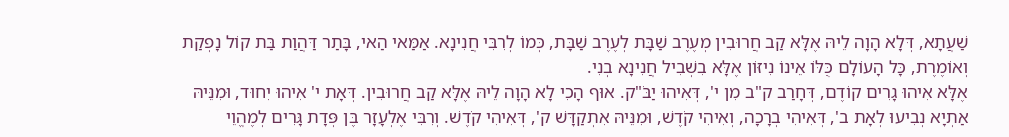שַׁעֲתָא, דְּלָא הָוָה לֵיהּ אֶלָּא קַב חֲרוּבִין מְעֶרֶב שַׁבָּת לְעֶרֶב שַׁבָּת, כְּמוֹ לְרִבִּי חֲנִינָא. אַמַּאי הַאי, בָּתַר דַּהֲוַת בַּת קוֹל נָפְקַת וְאוֹמֶרֶת, כָּל הָעוֹלָם כֻּלּוֹ אֵינוֹ נִיזּוֹן אֶלָּא בִשְׁבִיל חֲנִינָא בְנִי.
אֶלָּא אִיהוּ גָרִים קוֹדֶם, דְּחָרַב ק"ב מִן י', דְּאִיהוּ יַבֹּ"ק. אוּף הָכִי לָא הָוָה לֵיהּ אֶלָּא קַב חֲרוּבִין. דְּאָת י' אִיהוּ יִחוּד, וּמִנֵּיהּ אַתְיָא נְבִיעוּ לְאָת ב', דְּאִיהִי בְרָכָה, וְאִיהִי קֹדֶשׁ, וּמִנֵּיהּ אִתְקַדָּשׁ ק', דְּאִיהִי קֹדֶשׁ. וְרִבִּי אֶלְעָזָר בֶּן פְּדָת גָּרִים לְמֶהֱוֵי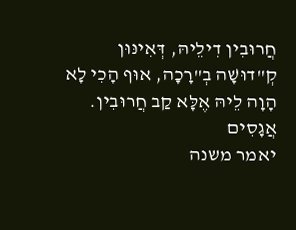חֲרוּבִין דִילֵיהּ, דְּאִינּוּן קְ"דוּשָׁה בְ"רָכָה, אוּף הָכִי לָא הָוָה לֵיהּ אֶלָּא קַב חֲרוּבִין.
אֲגָסִים
יאמר משנה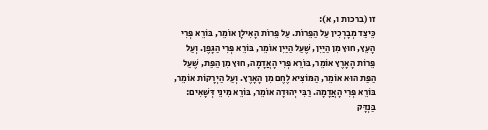זו (ברכות ו, א):
כֵּיצַד מְבָרְכִין עַל הַפֵּרוֹת. עַל פֵּרוֹת הָאִילָן אוֹמֵר, בּוֹרֵא פְּרִי הָעֵץ, חוּץ מִן הַיַּיִן, שֶׁעַל הַיַּיִן אוֹמֵר, בּוֹרֵא פְּרִי הַגָּפֶן. וְעַל פֵּרוֹת הָאָרֶץ אוֹמֵר, בּוֹרֵא פְּרִי הָאֲדָמָה, חוּץ מִן הַפַּת, שֶׁעַל הַפַּת הוּא אוֹמֵר, הַמּוֹצִיא לֶחֶם מִן הָאָרֶץ. וְעַל הַיְרָקוֹת אוֹמֵר, בּוֹרֵא פְּרִי הָאֲדָמָה. רַבִּי יְהוּדָה אוֹמֵר, בּוֹרֵא מִינֵי דְּשָׁאִים:
בַּנְדָּק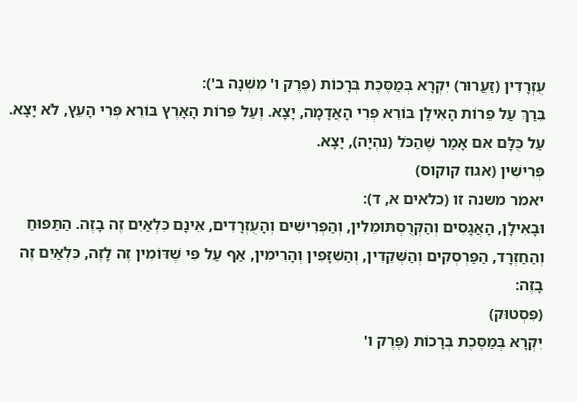עֻזְרָדִין (זַעֲרוּר) יִקְרָא בְּמַסֶּכֶת בְּרָכוֹת (פֶּרֶק ו' מִשְׁנָה ב'):
בֵּרַךְ עַל פֵּרוֹת הָאִילָן בּוֹרֵא פְּרִי הָאֲדָמָה, יָצָא. וְעַל פֵּרוֹת הָאָרֶץ בּוֹרֵא פְּרִי הָעֵץ, לֹא יָצָא. עַל כֻּלָּם אִם אָמַר שֶׁהַכֹּל (נִהְיָה), יָצָא.
פְּרִישִׁין (אגוז קוקוס)
יאמר משנה זו (כלאים א, ד):
וּבָאִילָן, הָאֲגָסִים וְהַקְּרֻסְתּוּמֵלִין, וְהַפְּרִישִׁים וְהָעֻזְרָדִים, אֵינָם כִּלְאַיִם זֶה בָזֶה. הַתַּפּוּחַ וְהַחַזְרָד, הַפַּרְסְקִים וְהַשְּׁקֵדִין, וְהַשִּׁזָּפִין וְהָרִימִין, אַף עַל פִּי שֶׁדּוֹמִין זֶה לָזֶה, כִּלְאַיִם זֶה בָזֶה:
(פִּסְטוּק)
יִקְרָא בְּמַסֶּכֶת בְּרָכוֹת (פֶּרֶק ו'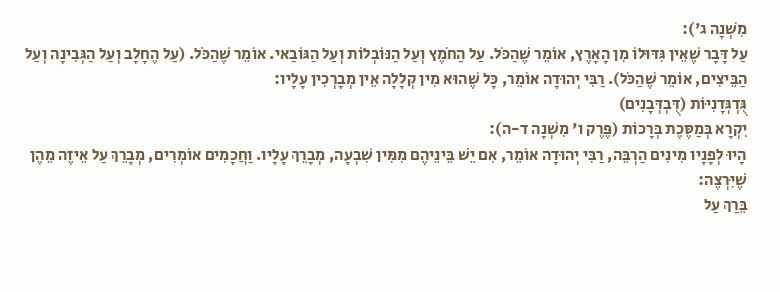מִשְׁנָה ג'):
עַל דָּבָר שֶׁאֵין גִּדּוּלוֹ מִן הָאָרֶץ, אוֹמֵר שֶׁהַכֹּל. עַל הַחֹמֶץ וְעַל הַנּוֹבְלוֹת וְעַל הַגּוֹבַאי. אוֹמֵר שֶׁהַכֹּל. (עַל הֶחָלָב וְעַל הַגְּבִינָה וְעַל הַבֵּיצִים, אוֹמֵר שֶׁהַכֹּל). רַבִּי יְהוּדָה אוֹמֵר, כָּל שֶׁהוּא מִין קְלָלָה אֵין מְבָרְכִין עָלָיו:
גֻּדְגְּדָנִיּוֹת (דֻּבְדְּבָנִים)
יִקְרָא בְּמַסֶּכֶת בְּרָכוֹת (פֶּרֶק ו' מִשְׁנָה ד-ה):
הָיוּ לְפָנָיו מִינִים הַרְבֵּה, רַבִּי יְהוּדָה אוֹמֵר, אִם יֵשׁ בֵּינֵיהֶם מִמִּין שִׁבְעָה, מְבָרֵךְ עָלָיו. וַחֲכָמִים אוֹמְרִים, מְבָרֵךְ עַל אֵיזֶה מֵהֶן שֶׁיִּרְצֶה:
בֵּרַךְ עַל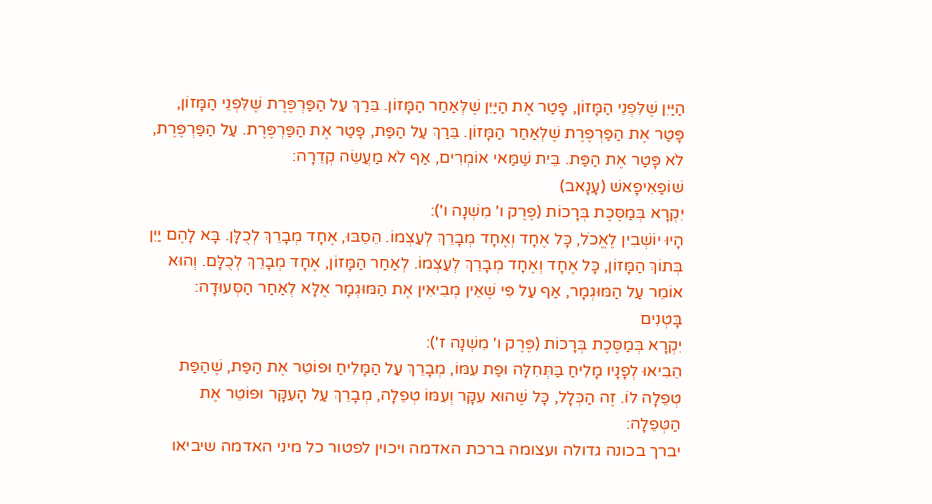הַיַּיִן שֶׁלִּפְנֵי הַמָּזוֹן, פָּטַר אֶת הַיַּיִן שֶׁלְּאַחַר הַמָּזוֹן. בֵּרַךְ עַל הַפַּרְפֶּרֶת שֶׁלִּפְנֵי הַמָּזוֹן, פָּטַר אֶת הַפַּרְפֶּרֶת שֶׁלְּאַחַר הַמָּזוֹן. בֵּרַךְ עַל הַפַּת, פָּטַר אֶת הַפַּרְפֶּרֶת. עַל הַפַּרְפֶּרֶת, לֹא פָּטַר אֶת הַפַּת. בֵּית שַׁמַּאי אוֹמְרִים, אַף לֹא מַעֲשֵׂה קְדֵרָה:
שׁוֹפַאִיפָאשׁ (עָנָאב)
יִקְרָא בְּמַסֶּכֶת בְּרָכוֹת (פֶּרֶק ו' מִשְׁנָה ו'):
הָיוּ יוֹשְׁבִין לֶאֱכֹל, כָּל אֶחָד וְאֶחָד מְבָרֵךְ לְעַצְמוֹ. הֵסֵבּוּ, אֶחָד מְבָרֵךְ לְכֻלָּן. בָּא לָהֶם יַיִן בְּתוֹךְ הַמָּזוֹן, כָּל אֶחָד וְאֶחָד מְבָרֵךְ לְעַצְמוֹ. לְאַחַר הַמָּזוֹן, אֶחָד מְבָרֵךְ לְכֻלָּם. וְהוּא אוֹמֵר עַל הַמּוּגְמָר, אַף עַל פִּי שֶׁאֵין מְבִיאִין אֶת הַמּוּגְמָר אֶלָּא לְאַחַר הַסְּעוּדָה:
בָּטְנִים
יִקְרָא בְּמַסֶּכֶת בְּרָכוֹת (פֶּרֶק ו' מִשְׁנָה ז'):
הֵבִיאוּ לְפָנָיו מָלִיחַ בַּתְּחִלָּה וּפַת עִמּוֹ, מְבָרֵךְ עַל הַמָּלִיחַ וּפוֹטֵר אֶת הַפַּת, שֶׁהַפַּת טְפֵלָה לוֹ. זֶה הַכְּלָל, כָּל שֶׁהוּא עִקָּר וְעִמּוֹ טְפֵלָה, מְבָרֵךְ עַל הָעִקָּר וּפוֹטֵר אֶת הַטְּפֵלָה:
יברך בכונה גדולה ועצומה ברכת האדמה ויכוין לפטור כל מיני האדמה שיביאו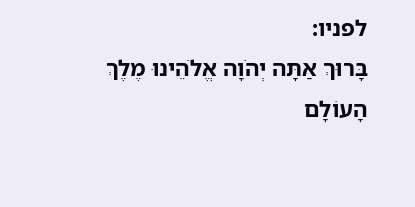לפניו:
בָּרוּךְ אַתָּה יְהֹוָה אֱלֹהֵינוּ מֶלֶךְ הָעוֹלָם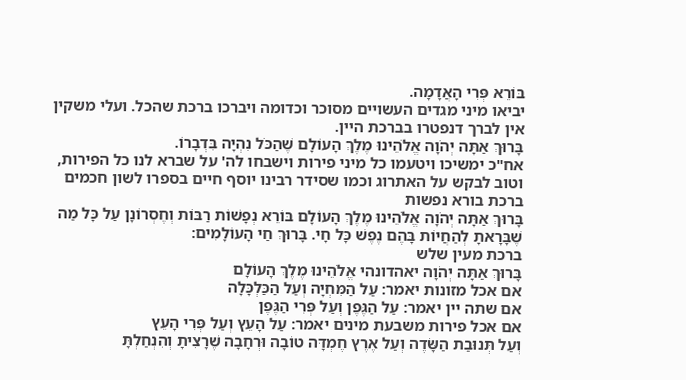בּוֹרֵא פְּרִי הָאֲדָמָה.
יביאו מיני מגדים העשויים מסוכר וכדומה ויברכו ברכת שהכל. ועלי משקין אין לברך דנפטרו בברכת היין.
בָּרוּךְ אַתָּה יְהֹוָה אֱלֹהֵינוּ מֶלֶךְ הָעוֹלָם שֶׁהַכֹּל נִהְיָה בִּדְבָרוֹ.
אח"כ ימשיכו ויטעמו כל מיני פירות וישבחו לה' על שברא לנו כל הפירות, וטוב לבקש על האתרוג וכמו שסידר רבינו יוסף חיים בספרו לשון חכמים
ברכת בורא נפשות
בָּרוּךְ אַתָּה יְהֹוָה אֱלֹהֵינוּ מֶלֶךְ הָעוֹלָם בּוֹרֵא נְפָשׁוֹת רַבּוֹת וְחֶסְרוֹנָן עַל כָּל מַה שֶׁבָּרָאתָ לְהַחֲיוֹת בָּהֶם נֶפֶשׁ כָּל חָי. בָּרוּךְ חַי הָעוֹלָמִים:
ברכת מעין שלש
בָּרוּךְ אַתָּה יְהֹוָה יאהדונהי אֱלֹהֵינוּ מֶלֶךְ הָעוֹלָם
אם אכל מזונות יאמר: עַל הַמִּחְיָה וְעַל הַכַּלְכָּלָה
אם שתה יין יאמר: עַל הַגֶּפֶן וְעַל פְּרִי הַגֶּפֶן
אם אכל פירות משבעת מינים יאמר: עַל הָעֵץ וְעַל פְּרִי הָעֵץ
וְעַל תְּנוּבַת הַשָּׂדֶה וְעַל אֶרֶץ חֶמְדָּה טוֹבָה וּרְחָבָה שֶׁרָצִיתָ וְהִנְחַלְתָּ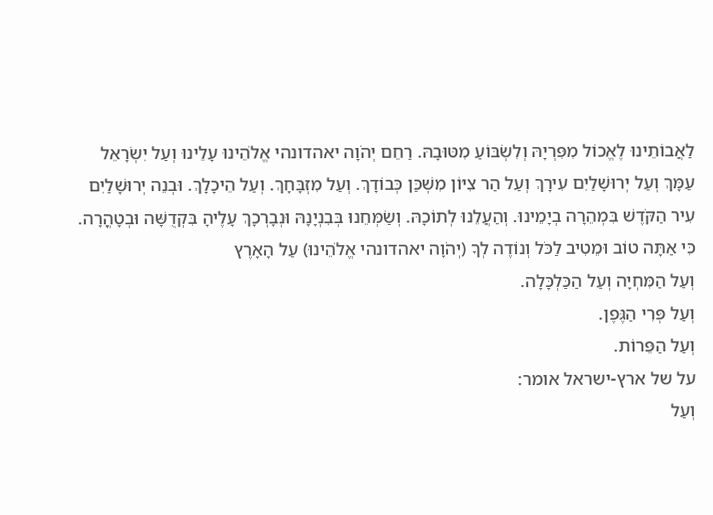לַאֲבוֹתֵינוּ לֶאֱכוֹל מִפִּרְיָהּ וְלִשְׂבּוֹעַ מִטּוּבָהּ. רַחֵם יְהֹוָה יאהדונהי אֱלֹהֵינוּ עָלֵינוּ וְעַל יִשְׂרָאֵל עַמָּךְ וְעַל יְרוּשָׁלַיִם עִירָךְ וְעַל הַר צִיּוֹן מִשְׁכַּן כְּבוֹדָךְ. וְעַל מִזְבָּחָךְ. וְעַל הֵיכָלָךְ. וּבְנֵה יְרוּשָׁלַיִם עִיר הַקֹּדֶשׁ בִּמְהֵרָה בְיָמֵינוּ. וְהַעֲלֵנוּ לְתוֹכָהּ. וְשַׂמְּחֵנוּ בְּבִנְיָנָהּ וּנְבָרְכָךְ עָלֶיהָ בִּקְדֻשָּׁה וּבְטָהֳרָה.
כִּי אַתָּה טוֹב וּמֵטִיב לַכֹּל וְנוֹדֶה לְךָ (יְהֹוָה יאהדונהי אֱלֹהֵינוּ) עַל הָאָרֶץ
וְעַל הַמִּחְיָה וְעַל הַכַּלְכָּלָה.
וְעַל פְּרִי הַגֶּפֶן.
וְעַל הַפֵּרוֹת.
על של ארץ-ישראל אומר:
וְעַל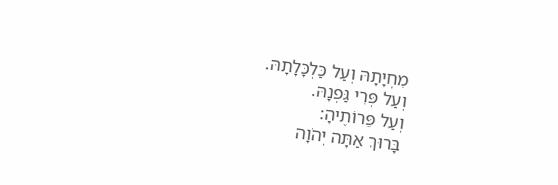מִחְיָתָהּ וְעַל כַּלְכָּלָתָהּ.
וְעַל פְּרִי גַּפְנָהּ.
וְעַל פֵּרוֹתֶיהָ:
בָּרוּךְ אַתָּה יְהֹוָה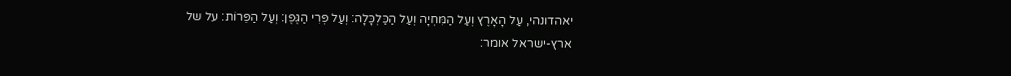יאהדונהי, עַל הָאָרֶץ וְעַל הַמִּחְיָה וְעַל הַכַּלְכָּלָה: וְעַל פְּרִי הַגֶּפֶן: וְעַל הַפֵּרוֹת: על של ארץ-ישראל אומר: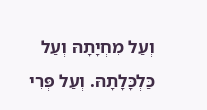וְעַל מִחְיָתָהּ וְעַל כַּלְכָּלָתָהּ. וְעַל פְּרִי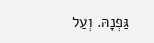גַּפְנָהּ. וְעַל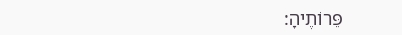פֵּרוֹתֶיהָ: